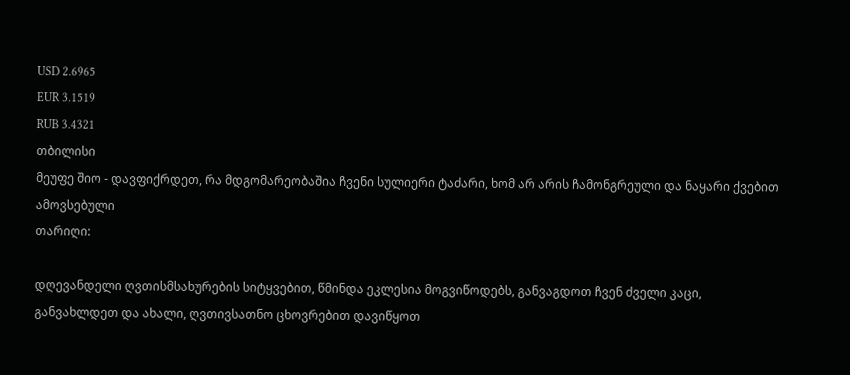USD 2.6965
EUR 3.1519
RUB 3.4321
თბილისი
მეუფე შიო - დავფიქრდეთ, რა მდგომარეობაშია ჩვენი სულიერი ტაძარი, ხომ არ არის ჩამონგრეული და ნაყარი ქვებით ამოვსებული
თარიღი:

დღევანდელი ღვთისმსახურების სიტყვებით, წმინდა ეკლესია მოგვიწოდებს, განვაგდოთ ჩვენ ძველი კაცი, განვახლდეთ და ახალი, ღვთივსათნო ცხოვრებით დავიწყოთ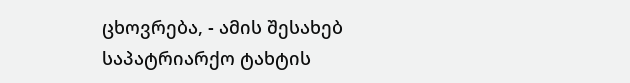ცხოვრება, - ამის შესახებ საპატრიარქო ტახტის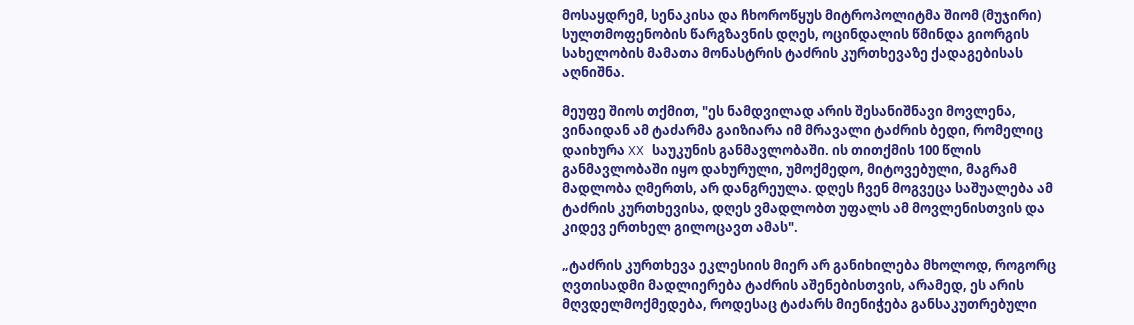მოსაყდრემ, სენაკისა და ჩხოროწყუს მიტროპოლიტმა შიომ (მუჯირი) სულთმოფენობის წარგზავნის დღეს, ოცინდალის წმინდა გიორგის სახელობის მამათა მონასტრის ტაძრის კურთხევაზე ქადაგებისას აღნიშნა.

მეუფე შიოს თქმით, "ეს ნამდვილად არის შესანიშნავი მოვლენა, ვინაიდან ამ ტაძარმა გაიზიარა იმ მრავალი ტაძრის ბედი, რომელიც დაიხურა XX საუკუნის განმავლობაში. ის თითქმის 100 წლის განმავლობაში იყო დახურული, უმოქმედო, მიტოვებული, მაგრამ მადლობა ღმერთს, არ დანგრეულა. დღეს ჩვენ მოგვეცა საშუალება ამ ტაძრის კურთხევისა, დღეს ვმადლობთ უფალს ამ მოვლენისთვის და კიდევ ერთხელ გილოცავთ ამას".

„ტაძრის კურთხევა ეკლესიის მიერ არ განიხილება მხოლოდ, როგორც ღვთისადმი მადლიერება ტაძრის აშენებისთვის, არამედ, ეს არის მღვდელმოქმედება, როდესაც ტაძარს მიენიჭება განსაკუთრებული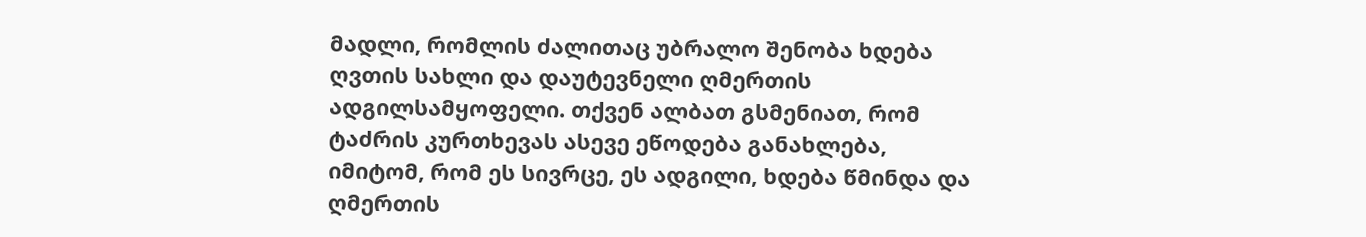მადლი, რომლის ძალითაც უბრალო შენობა ხდება ღვთის სახლი და დაუტევნელი ღმერთის ადგილსამყოფელი. თქვენ ალბათ გსმენიათ, რომ ტაძრის კურთხევას ასევე ეწოდება განახლება, იმიტომ, რომ ეს სივრცე, ეს ადგილი, ხდება წმინდა და ღმერთის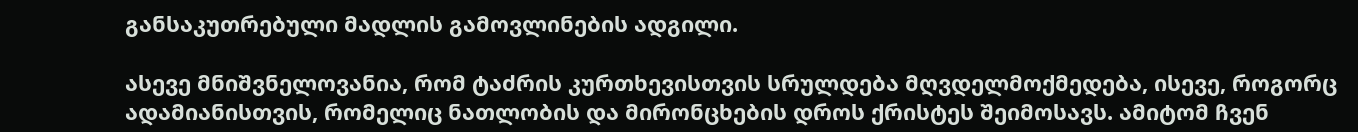განსაკუთრებული მადლის გამოვლინების ადგილი.

ასევე მნიშვნელოვანია, რომ ტაძრის კურთხევისთვის სრულდება მღვდელმოქმედება, ისევე, როგორც ადამიანისთვის, რომელიც ნათლობის და მირონცხების დროს ქრისტეს შეიმოსავს. ამიტომ ჩვენ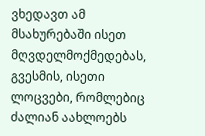ვხედავთ ამ მსახურებაში ისეთ მღვდელმოქმედებას, გვესმის, ისეთი ლოცვები, რომლებიც ძალიან აახლოებს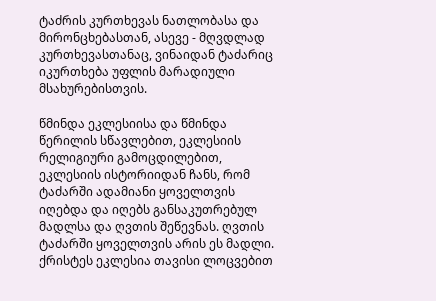ტაძრის კურთხევას ნათლობასა და მირონცხებასთან, ასევე - მღვდლად კურთხევასთანაც, ვინაიდან ტაძარიც იკურთხება უფლის მარადიული მსახურებისთვის.

წმინდა ეკლესიისა და წმინდა წერილის სწავლებით, ეკლესიის რელიგიური გამოცდილებით, ეკლესიის ისტორიიდან ჩანს, რომ ტაძარში ადამიანი ყოველთვის იღებდა და იღებს განსაკუთრებულ მადლსა და ღვთის შეწევნას. ღვთის ტაძარში ყოველთვის არის ეს მადლი. ქრისტეს ეკლესია თავისი ლოცვებით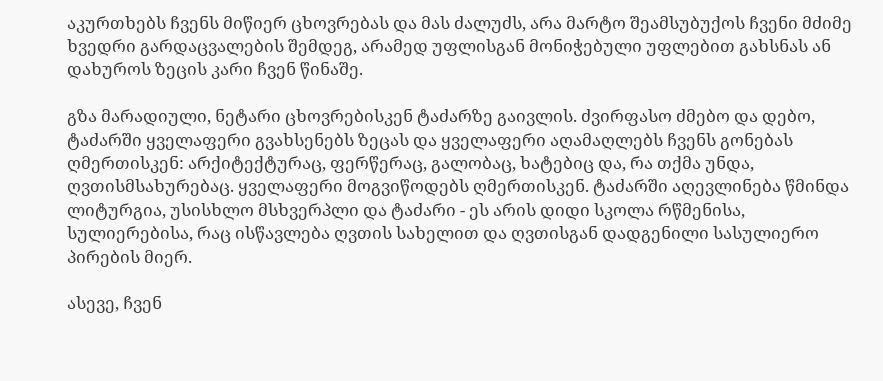აკურთხებს ჩვენს მიწიერ ცხოვრებას და მას ძალუძს, არა მარტო შეამსუბუქოს ჩვენი მძიმე ხვედრი გარდაცვალების შემდეგ, არამედ უფლისგან მონიჭებული უფლებით გახსნას ან დახუროს ზეცის კარი ჩვენ წინაშე.

გზა მარადიული, ნეტარი ცხოვრებისკენ ტაძარზე გაივლის. ძვირფასო ძმებო და დებო, ტაძარში ყველაფერი გვახსენებს ზეცას და ყველაფერი აღამაღლებს ჩვენს გონებას ღმერთისკენ: არქიტექტურაც, ფერწერაც, გალობაც, ხატებიც და, რა თქმა უნდა, ღვთისმსახურებაც. ყველაფერი მოგვიწოდებს ღმერთისკენ. ტაძარში აღევლინება წმინდა ლიტურგია, უსისხლო მსხვერპლი და ტაძარი - ეს არის დიდი სკოლა რწმენისა, სულიერებისა, რაც ისწავლება ღვთის სახელით და ღვთისგან დადგენილი სასულიერო პირების მიერ.

ასევე, ჩვენ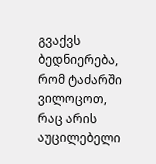გვაქვს ბედნიერება, რომ ტაძარში ვილოცოთ, რაც არის აუცილებელი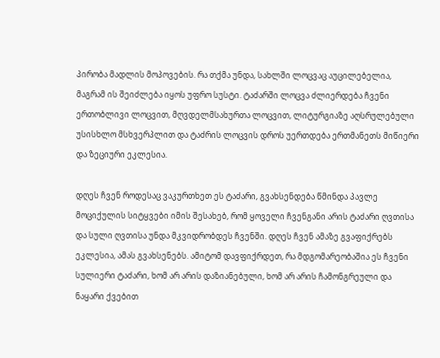პირობა მადლის მოპოვების. რა თქმა უნდა, სახლში ლოცვაც აუცილებელია, მაგრამ ის შეიძლება იყოს უფრო სუსტი. ტაძარში ლოცვა ძლიერდება ჩვენი ერთობლივი ლოცვით, მღვდელმსახურთა ლოცვით, ლიტურგიაზე აღსრულებული უსისხლო მსხვერპლით და ტაძრის ლოცვის დროს უერთდება ერთმანეთს მიწიერი და ზეციური ეკლესია.

დღეს ჩვენ როდესაც ვაკურთხეთ ეს ტაძარი, გვახსენდება წმინდა პავლე მოციქულის სიტყვები იმის შესახებ, რომ ყოველი ჩვენგანი არის ტაძარი ღვთისა და სული ღვთისა უნდა მკვიდრობდეს ჩვენში. დღეს ჩვენ ამაზე გვაფიქრებს ეკლესია, ამას გვახსენებს. ამიტომ დავფიქრდეთ, რა მდგომარეობაშია ეს ჩვენი სულიერი ტაძარი, ხომ არ არის დაზიანებული, ხომ არ არის ჩამონგრეული და ნაყარი ქვებით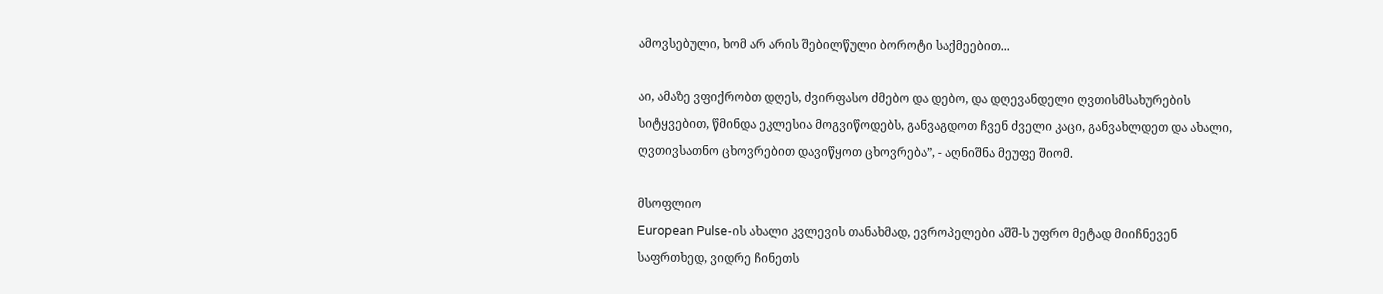ამოვსებული, ხომ არ არის შებილწული ბოროტი საქმეებით...

აი, ამაზე ვფიქრობთ დღეს, ძვირფასო ძმებო და დებო, და დღევანდელი ღვთისმსახურების სიტყვებით, წმინდა ეკლესია მოგვიწოდებს, განვაგდოთ ჩვენ ძველი კაცი, განვახლდეთ და ახალი, ღვთივსათნო ცხოვრებით დავიწყოთ ცხოვრება”, - აღნიშნა მეუფე შიომ.

მსოფლიო
European Pulse-ის ახალი კვლევის თანახმად, ევროპელები აშშ-ს უფრო მეტად მიიჩნევენ საფრთხედ, ვიდრე ჩინეთს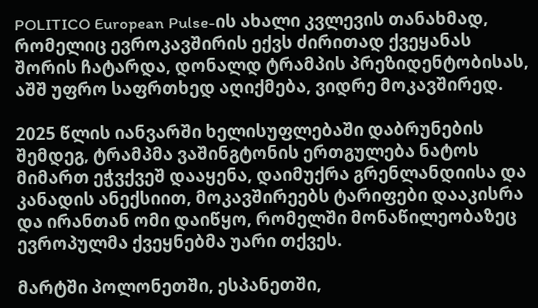POLITICO European Pulse-ის ახალი კვლევის თანახმად, რომელიც ევროკავშირის ექვს ძირითად ქვეყანას შორის ჩატარდა, დონალდ ტრამპის პრეზიდენტობისას, აშშ უფრო საფრთხედ აღიქმება, ვიდრე მოკავშირედ.

2025 წლის იანვარში ხელისუფლებაში დაბრუნების შემდეგ, ტრამპმა ვაშინგტონის ერთგულება ნატოს მიმართ ეჭვქვეშ დააყენა, დაიმუქრა გრენლანდიისა და კანადის ანექსიით, მოკავშირეებს ტარიფები დააკისრა და ირანთან ომი დაიწყო, რომელში მონაწილეობაზეც ევროპულმა ქვეყნებმა უარი თქვეს.

მარტში პოლონეთში, ესპანეთში,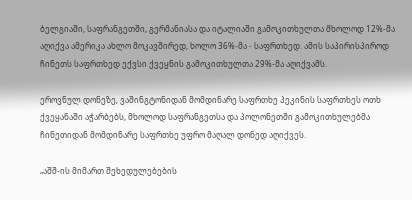ბელგიაში, საფრანგეთში, გერმანიასა და იტალიაში გამოკითხულთა მხოლოდ 12%-მა აღიქვა ამერიკა ახლო მოკავშირედ, ხოლო 36%-მა - საფრთხედ. ამის საპირისპიროდ ჩინეთს საფრთხედ ექვსი ქვეყნის გამოკითხულთა 29%-მა აღიქვამს.

ეროვნულ დონეზე, ვაშინგტონიდან მომდინარე საფრთხე პეკინის საფრთხეს ოთხ ქვეყანაში აჭარბებს, მხოლოდ საფრანგეთსა და პოლონეთში გამოკითხულებმა ჩინეთიდან მომდინარე საფრთხე უფრო მაღალ დონედ აღიქვეს.

„აშშ-ის მიმართ შეხედულებების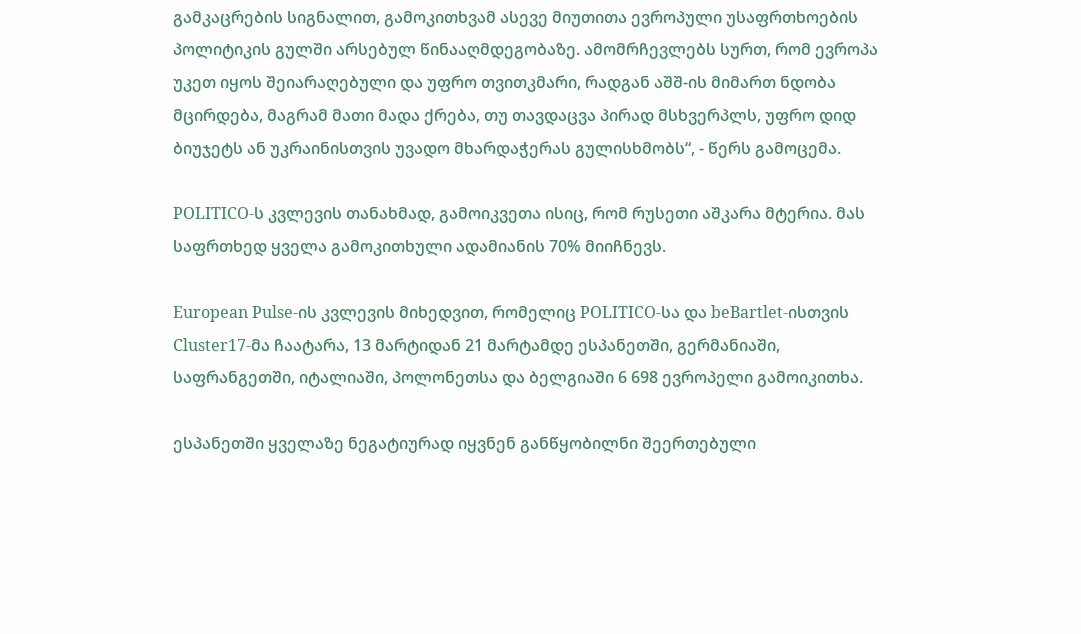გამკაცრების სიგნალით, გამოკითხვამ ასევე მიუთითა ევროპული უსაფრთხოების პოლიტიკის გულში არსებულ წინააღმდეგობაზე. ამომრჩევლებს სურთ, რომ ევროპა უკეთ იყოს შეიარაღებული და უფრო თვითკმარი, რადგან აშშ-ის მიმართ ნდობა მცირდება, მაგრამ მათი მადა ქრება, თუ თავდაცვა პირად მსხვერპლს, უფრო დიდ ბიუჯეტს ან უკრაინისთვის უვადო მხარდაჭერას გულისხმობს“, - წერს გამოცემა.

POLITICO-ს კვლევის თანახმად, გამოიკვეთა ისიც, რომ რუსეთი აშკარა მტერია. მას საფრთხედ ყველა გამოკითხული ადამიანის 70% მიიჩნევს.

European Pulse-ის კვლევის მიხედვით, რომელიც POLITICO-სა და beBartlet-ისთვის Cluster17-მა ჩაატარა, 13 მარტიდან 21 მარტამდე ესპანეთში, გერმანიაში, საფრანგეთში, იტალიაში, პოლონეთსა და ბელგიაში 6 698 ევროპელი გამოიკითხა.

ესპანეთში ყველაზე ნეგატიურად იყვნენ განწყობილნი შეერთებული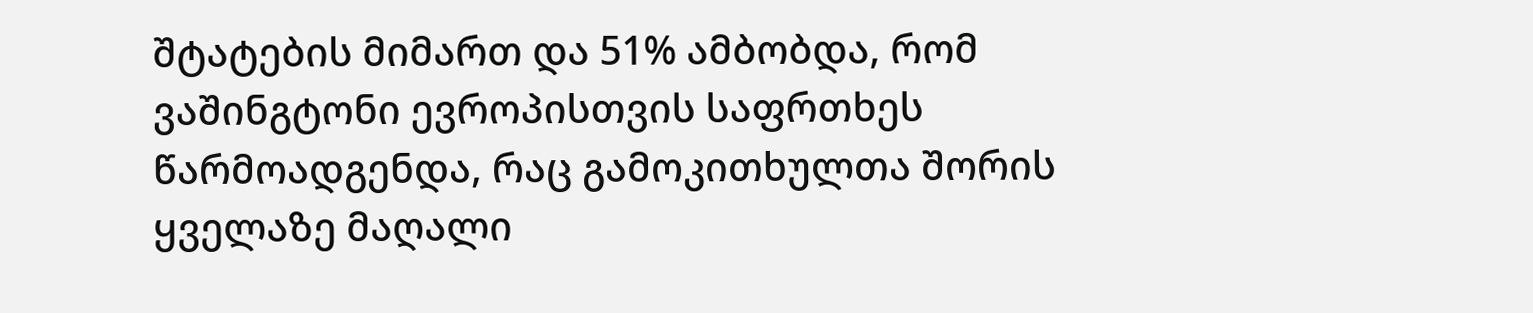შტატების მიმართ და 51% ამბობდა, რომ ვაშინგტონი ევროპისთვის საფრთხეს წარმოადგენდა, რაც გამოკითხულთა შორის ყველაზე მაღალი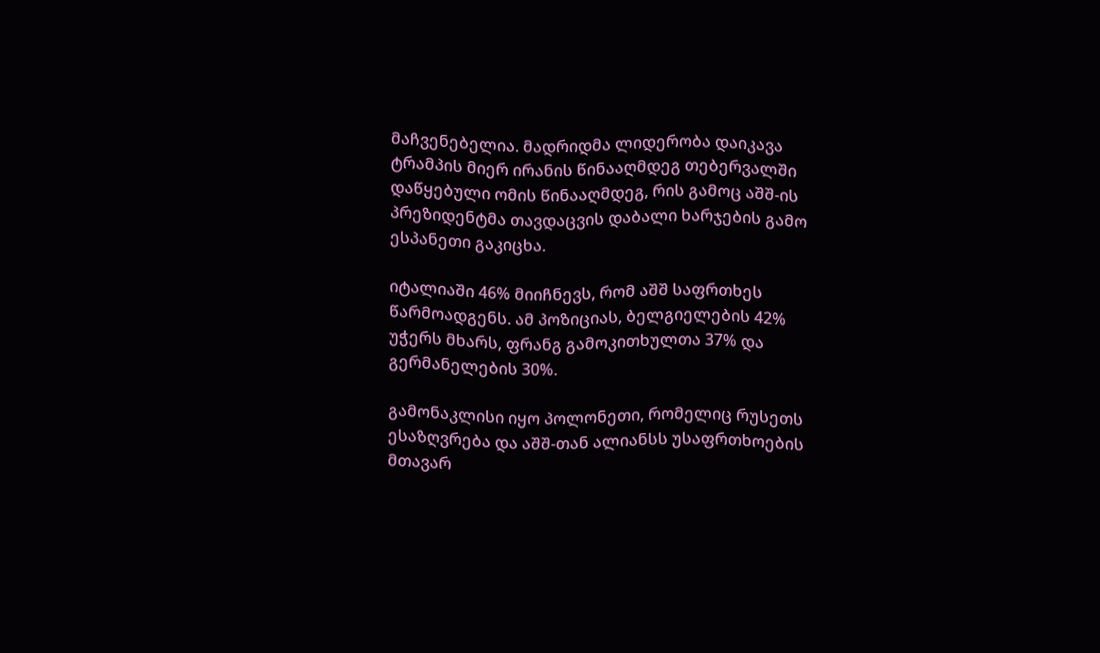მაჩვენებელია. მადრიდმა ლიდერობა დაიკავა ტრამპის მიერ ირანის წინააღმდეგ თებერვალში დაწყებული ომის წინააღმდეგ, რის გამოც აშშ-ის პრეზიდენტმა თავდაცვის დაბალი ხარჯების გამო ესპანეთი გაკიცხა.

იტალიაში 46% მიიჩნევს, რომ აშშ საფრთხეს წარმოადგენს. ამ პოზიციას, ბელგიელების 42% უჭერს მხარს, ფრანგ გამოკითხულთა 37% და გერმანელების 30%.

გამონაკლისი იყო პოლონეთი, რომელიც რუსეთს ესაზღვრება და აშშ-თან ალიანსს უსაფრთხოების მთავარ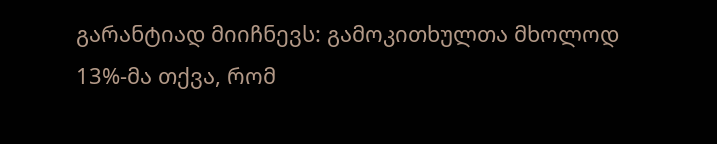გარანტიად მიიჩნევს: გამოკითხულთა მხოლოდ 13%-მა თქვა, რომ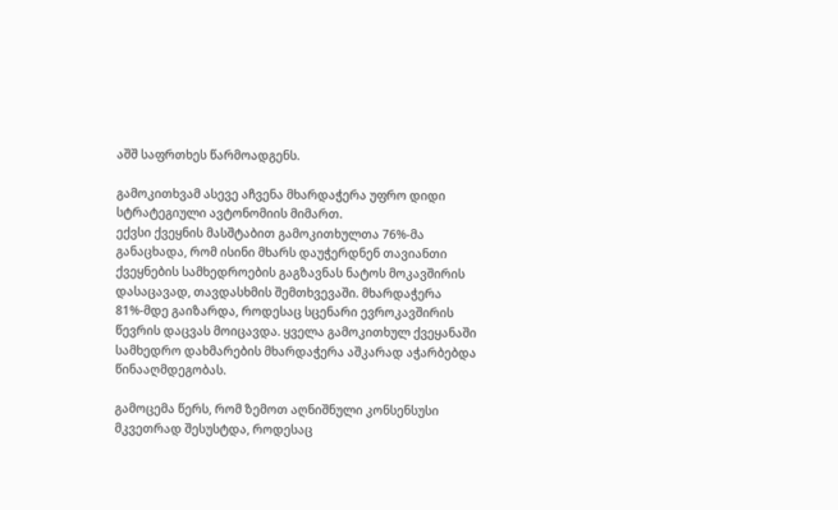აშშ საფრთხეს წარმოადგენს.

გამოკითხვამ ასევე აჩვენა მხარდაჭერა უფრო დიდი სტრატეგიული ავტონომიის მიმართ.
ექვსი ქვეყნის მასშტაბით გამოკითხულთა 76%-მა განაცხადა, რომ ისინი მხარს დაუჭერდნენ თავიანთი ქვეყნების სამხედროების გაგზავნას ნატოს მოკავშირის დასაცავად, თავდასხმის შემთხვევაში. მხარდაჭერა 81%-მდე გაიზარდა, როდესაც სცენარი ევროკავშირის წევრის დაცვას მოიცავდა. ყველა გამოკითხულ ქვეყანაში სამხედრო დახმარების მხარდაჭერა აშკარად აჭარბებდა წინააღმდეგობას.

გამოცემა წერს, რომ ზემოთ აღნიშნული კონსენსუსი მკვეთრად შესუსტდა, როდესაც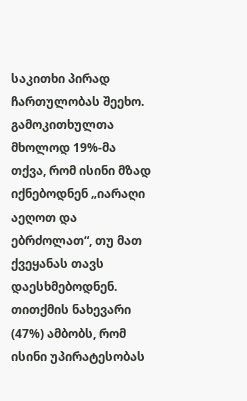საკითხი პირად ჩართულობას შეეხო. გამოკითხულთა მხოლოდ 19%-მა თქვა, რომ ისინი მზად იქნებოდნენ „იარაღი აეღოთ და ებრძოლათ“, თუ მათ ქვეყანას თავს დაესხმებოდნენ. თითქმის ნახევარი (47%) ამბობს, რომ ისინი უპირატესობას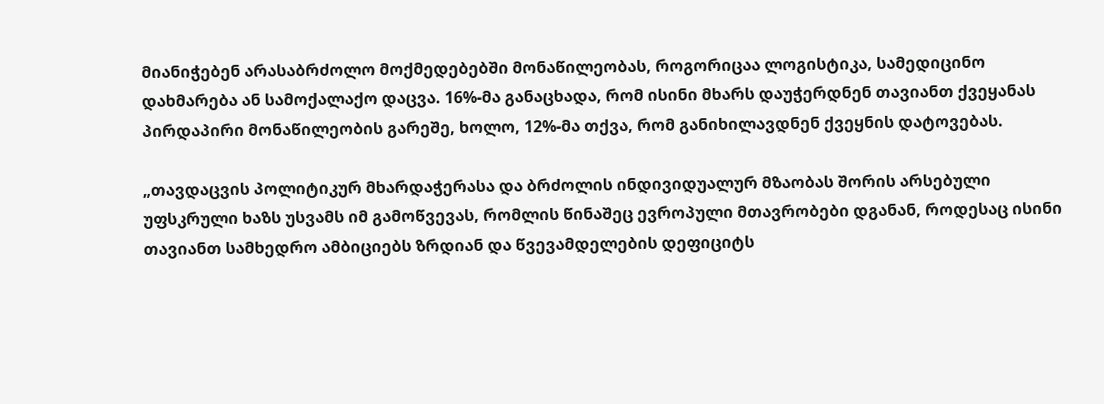მიანიჭებენ არასაბრძოლო მოქმედებებში მონაწილეობას, როგორიცაა ლოგისტიკა, სამედიცინო დახმარება ან სამოქალაქო დაცვა. 16%-მა განაცხადა, რომ ისინი მხარს დაუჭერდნენ თავიანთ ქვეყანას პირდაპირი მონაწილეობის გარეშე, ხოლო, 12%-მა თქვა, რომ განიხილავდნენ ქვეყნის დატოვებას.

„თავდაცვის პოლიტიკურ მხარდაჭერასა და ბრძოლის ინდივიდუალურ მზაობას შორის არსებული უფსკრული ხაზს უსვამს იმ გამოწვევას, რომლის წინაშეც ევროპული მთავრობები დგანან, როდესაც ისინი თავიანთ სამხედრო ამბიციებს ზრდიან და წვევამდელების დეფიციტს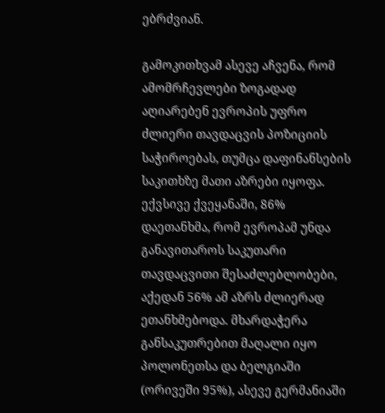ებრძვიან.

გამოკითხვამ ასევე აჩვენა, რომ ამომრჩევლები ზოგადად აღიარებენ ევროპის უფრო ძლიერი თავდაცვის პოზიციის საჭიროებას, თუმცა დაფინანსების საკითხზე მათი აზრები იყოფა. ექვსივე ქვეყანაში, 86% დაეთანხმა, რომ ევროპამ უნდა განავითაროს საკუთარი თავდაცვითი შესაძლებლობები, აქედან 56% ამ აზრს ძლიერად ეთანხმებოდა. მხარდაჭერა განსაკუთრებით მაღალი იყო პოლონეთსა და ბელგიაში (ორივეში 95%), ასევე გერმანიაში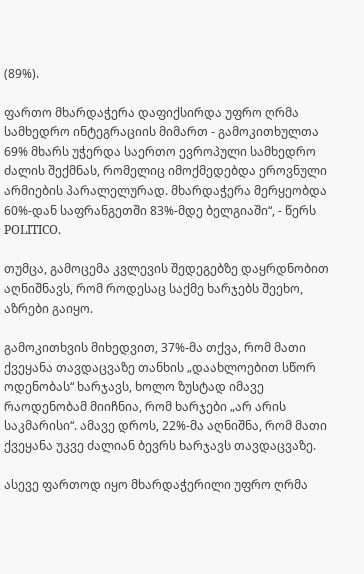(89%).

ფართო მხარდაჭერა დაფიქსირდა უფრო ღრმა სამხედრო ინტეგრაციის მიმართ - გამოკითხულთა 69% მხარს უჭერდა საერთო ევროპული სამხედრო ძალის შექმნას, რომელიც იმოქმედებდა ეროვნული არმიების პარალელურად. მხარდაჭერა მერყეობდა 60%-დან საფრანგეთში 83%-მდე ბელგიაში“, - წერს POLITICO.

თუმცა, გამოცემა კვლევის შედეგებზე დაყრდნობით აღნიშნავს, რომ როდესაც საქმე ხარჯებს შეეხო, აზრები გაიყო.

გამოკითხვის მიხედვით, 37%-მა თქვა, რომ მათი ქვეყანა თავდაცვაზე თანხის „დაახლოებით სწორ ოდენობას“ ხარჯავს, ხოლო ზუსტად იმავე რაოდენობამ მიიჩნია, რომ ხარჯები „არ არის საკმარისი“. ამავე დროს, 22%-მა აღნიშნა, რომ მათი ქვეყანა უკვე ძალიან ბევრს ხარჯავს თავდაცვაზე.

ასევე ფართოდ იყო მხარდაჭერილი უფრო ღრმა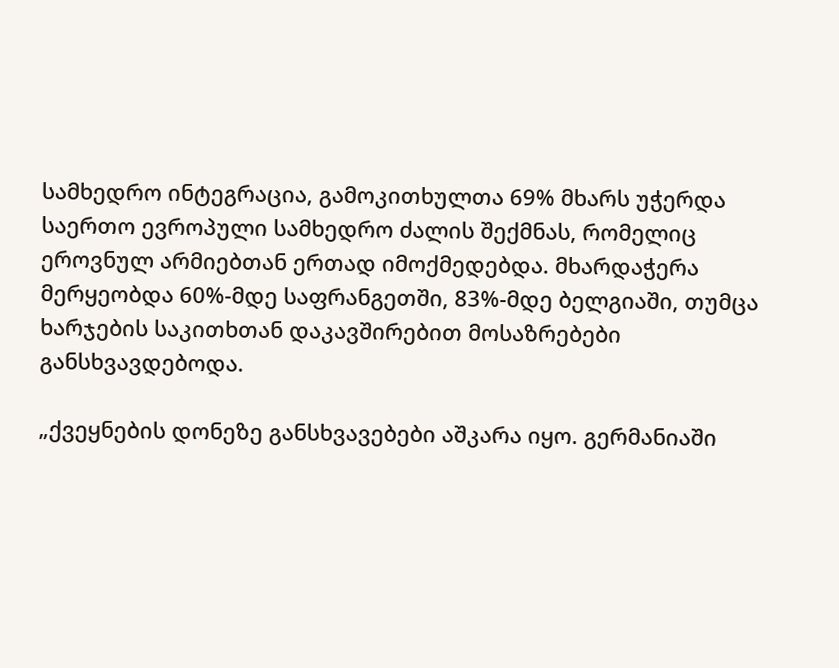სამხედრო ინტეგრაცია, გამოკითხულთა 69% მხარს უჭერდა საერთო ევროპული სამხედრო ძალის შექმნას, რომელიც ეროვნულ არმიებთან ერთად იმოქმედებდა. მხარდაჭერა მერყეობდა 60%-მდე საფრანგეთში, 83%-მდე ბელგიაში, თუმცა ხარჯების საკითხთან დაკავშირებით მოსაზრებები განსხვავდებოდა.

„ქვეყნების დონეზე განსხვავებები აშკარა იყო. გერმანიაში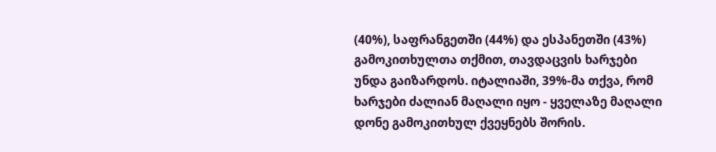(40%), საფრანგეთში (44%) და ესპანეთში (43%) გამოკითხულთა თქმით, თავდაცვის ხარჯები უნდა გაიზარდოს. იტალიაში, 39%-მა თქვა, რომ ხარჯები ძალიან მაღალი იყო - ყველაზე მაღალი დონე გამოკითხულ ქვეყნებს შორის.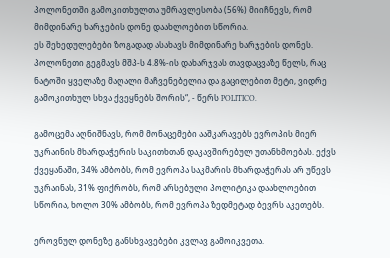პოლონეთში გამოკითხულთა უმრავლესობა (56%) მიიჩნევს, რომ მიმდინარე ხარჯების დონე დაახლოებით სწორია.
ეს შეხედულებები ზოგადად ასახავს მიმდინარე ხარჯების დონეს. პოლონეთი გეგმავს მშპ-ს 4.8%-ის დახარჯვას თავდაცვაზე წელს, რაც ნატოში ყველაზე მაღალი მაჩვენებელია და გაცილებით მეტი, ვიდრე გამოკითხულ სხვა ქვეყნებს შორის“, - წერს POLITICO.

გამოცემა აღნიშნავს, რომ მონაცემები ააშკარავებს ევროპის მიერ უკრაინის მხარდაჭერის საკითხთან დაკავშირებულ უთანხმოებას. ექვს ქვეყანაში, 34% ამბობს, რომ ევროპა საკმარის მხარდაჭერას არ უწევს უკრაინას, 31% ფიქრობს, რომ არსებული პოლიტიკა დაახლოებით სწორია, ხოლო 30% ამბობს, რომ ევროპა ზედმეტად ბევრს აკეთებს.

ეროვნულ დონეზე განსხვავებები კვლავ გამოიკვეთა.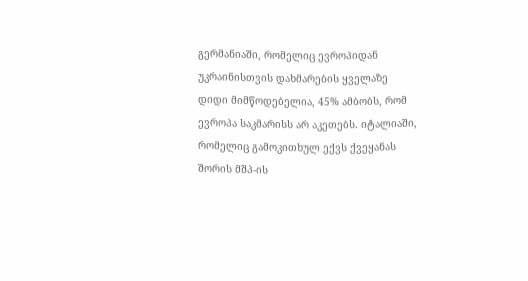გერმანიაში, რომელიც ევროპიდან უკრაინისთვის დახმარების ყველაზე დიდი მიმწოდებელია, 45% ამბობს, რომ ევროპა საკმარისს არ აკეთებს. იტალიაში, რომელიც გამოკითხულ ექვს ქვეყანას შორის მშპ-ის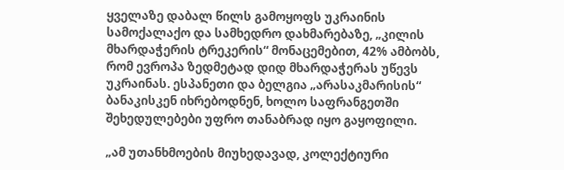ყველაზე დაბალ წილს გამოყოფს უკრაინის სამოქალაქო და სამხედრო დახმარებაზე, „კილის მხარდაჭერის ტრეკერის“ მონაცემებით, 42% ამბობს, რომ ევროპა ზედმეტად დიდ მხარდაჭერას უწევს უკრაინას. ესპანეთი და ბელგია „არასაკმარისის“ ბანაკისკენ იხრებოდნენ, ხოლო საფრანგეთში შეხედულებები უფრო თანაბრად იყო გაყოფილი.

„ამ უთანხმოების მიუხედავად, კოლექტიური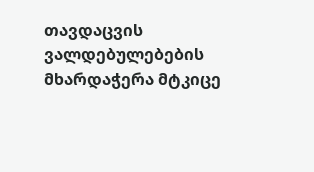თავდაცვის ვალდებულებების მხარდაჭერა მტკიცე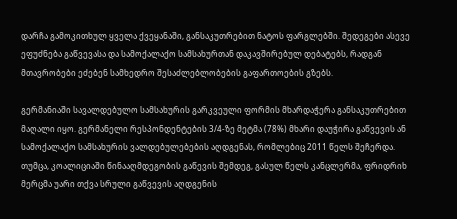დარჩა გამოკითხულ ყველა ქვეყანაში, განსაკუთრებით ნატოს ფარგლებში. შედეგები ასევე ეფუძნება გაწვევასა და სამოქალაქო სამსახურთან დაკავშირებულ დებატებს, რადგან მთავრობები ეძებენ სამხედრო შესაძლებლობების გაფართოების გზებს.

გერმანიაში სავალდებულო სამსახურის გარკვეული ფორმის მხარდაჭერა განსაკუთრებით მაღალი იყო. გერმანელი რესპონდენტების 3/4-ზე მეტმა (78%) მხარი დაუჭირა გაწვევის ან სამოქალაქო სამსახურის ვალდებულებების აღდგენას, რომლებიც 2011 წელს შეჩერდა. თუმცა, კოალიციაში წინააღმდეგობის გაწევის შემდეგ, გასულ წელს კანცლერმა, ფრიდრიხ მერცმა უარი თქვა სრული გაწვევის აღდგენის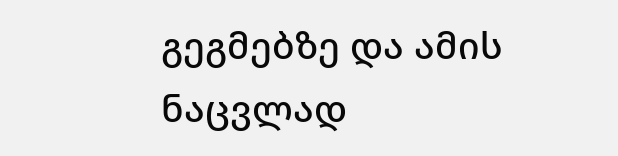გეგმებზე და ამის ნაცვლად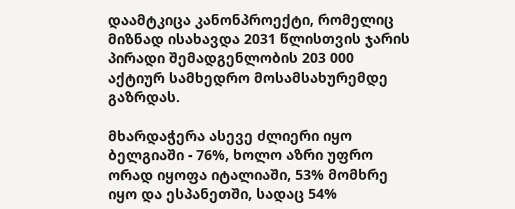დაამტკიცა კანონპროექტი, რომელიც მიზნად ისახავდა 2031 წლისთვის ჯარის პირადი შემადგენლობის 203 000 აქტიურ სამხედრო მოსამსახურემდე გაზრდას.

მხარდაჭერა ასევე ძლიერი იყო ბელგიაში - 76%, ხოლო აზრი უფრო ორად იყოფა იტალიაში, 53% მომხრე იყო და ესპანეთში, სადაც 54%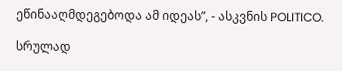ეწინააღმდეგებოდა ამ იდეას”, - ასკვნის POLITICO.

სრულად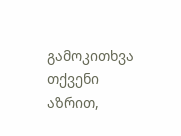გამოკითხვა
თქვენი აზრით,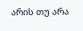არის თუ არა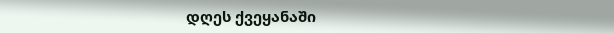დღეს ქვეყანაში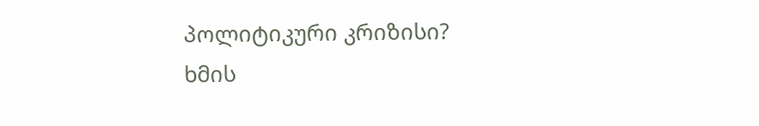პოლიტიკური კრიზისი?
ხმის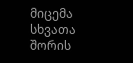მიცემა
სხვათა შორის